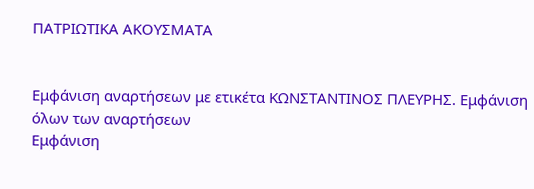ΠΑΤΡΙΩΤΙΚΑ ΑΚΟΥΣΜΑΤΑ


Εμφάνιση αναρτήσεων με ετικέτα ΚΩΝΣΤΑΝΤΙΝΟΣ ΠΛΕΥΡΗΣ. Εμφάνιση όλων των αναρτήσεων
Εμφάνιση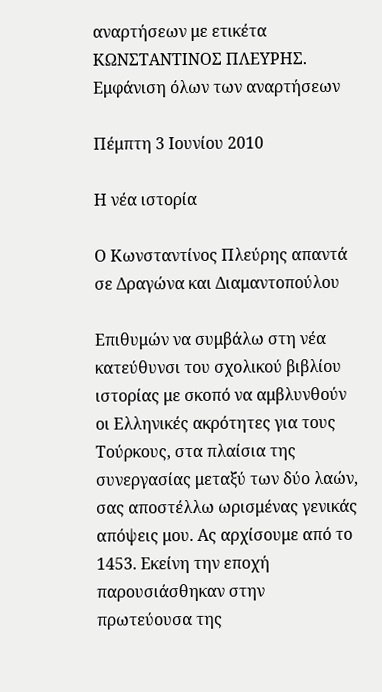αναρτήσεων με ετικέτα ΚΩΝΣΤΑΝΤΙΝΟΣ ΠΛΕΥΡΗΣ. Εμφάνιση όλων των αναρτήσεων

Πέμπτη 3 Ιουνίου 2010

Η νέα ιστορία

Ο Κωνσταντίνος Πλεύρης απαντά σε Δραγώνα και Διαμαντοπούλου

Επιθυμών να συμβάλω στη νέα κατεύθυνσι του σχολικού βιβλίου ιστορίας με σκοπό να αμβλυνθούν οι Ελληνικές ακρότητες για τους Τούρκους, στα πλαίσια της συνεργασίας μεταξύ των δύο λαών, σας αποστέλλω ωρισμένας γενικάς απόψεις μου. Ας αρχίσουμε από το 1453. Εκείνη την εποχή παρουσιάσθηκαν στην πρωτεύουσα της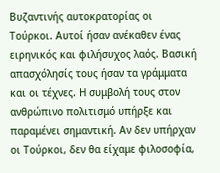Βυζαντινής αυτοκρατορίας οι Τούρκοι. Αυτοί ήσαν ανέκαθεν ένας ειρηνικός και φιλήσυχος λαός. Βασική απασχόλησίς τους ήσαν τα γράμματα και οι τέχνες. Η συμβολή τους στον ανθρώπινο πολιτισμό υπήρξε και παραμένει σημαντική. Αν δεν υπήρχαν οι Τούρκοι, δεν θα είχαμε φιλοσοφία,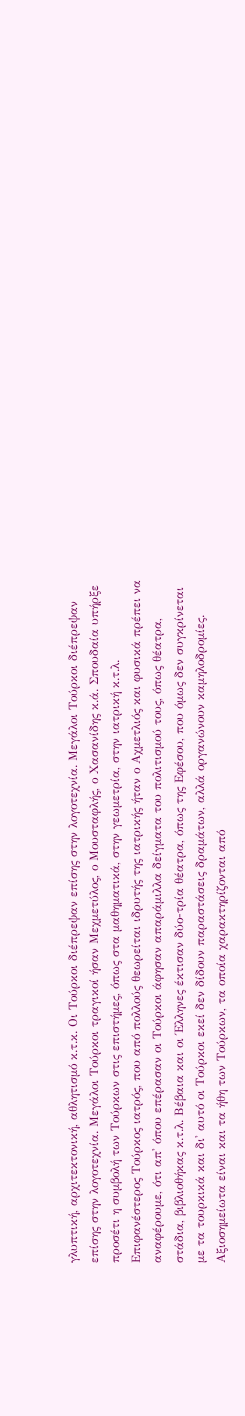γλυπτική, αρχιτεκτονική, αθλητισμό κ.τ.κ. Οι Τούρκοι διέπρεψαν επίσης στην λογοτεχνία. Μεγάλοι Τούρκοι διέπρεψαν επίσης στην λογοτεχνία. Μεγάλοι Τούρκοι τραγικοί ήσαν Μεχμετύλος, ο Μουσταφλής, ο Χασανίδης κ.ά. Σπουδαία υπήρξε προσέτι η συμβολή των Τούρκων στις επιστήμες, όπως στα μαθηματικά, στην γεωμετρία, στην ιατρική κ.τ.λ. Επιφανέστερος Τούρκος ιατρός, που από πολλούς θεωρείται ιδρυτής της ιατρικής ήταν ο Αχμετλιός και φυσικά πρέπει να αναφέρουμε, ότι απ' όπου επέρασαν οι Τούρκοι άφησαν απαράμιλλα δείγματα του πολιτισμού τους, όπως θέατρα, στάδια, βιβλιοθήκας κ.τ.λ. Βέβαια και οι Έλληνες έκτισαν δύο-τρία θέατρα, όπως της Εφέσου, που όμως δεν συγκρίνεται με τα τουρκικά και δι' αυτό οι Τούρκοι εκεί δεν δίδουν παραστάσεις δραμάτων, αλλά οργανώνουν καμηλοδρομίες. Αξιοσημείωτα είναι και τα ήθη των Τούρκων, τα οποία χαρακτηρίζονται από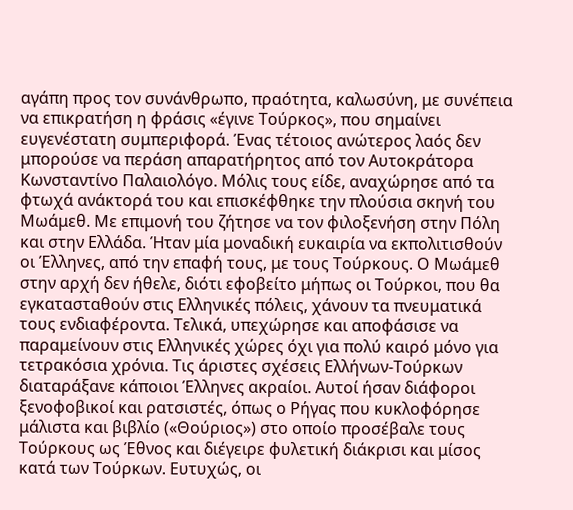αγάπη προς τον συνάνθρωπο, πραότητα, καλωσύνη, με συνέπεια να επικρατήση η φράσις «έγινε Τούρκος», που σημαίνει ευγενέστατη συμπεριφορά. Ένας τέτοιος ανώτερος λαός δεν μπορούσε να περάση απαρατήρητος από τον Αυτοκράτορα Κωνσταντίνο Παλαιολόγο. Μόλις τους είδε, αναχώρησε από τα φτωχά ανάκτορά του και επισκέφθηκε την πλούσια σκηνή του Μωάμεθ. Με επιμονή του ζήτησε να τον φιλοξενήση στην Πόλη και στην Ελλάδα. Ήταν μία μοναδική ευκαιρία να εκπολιτισθούν οι Έλληνες, από την επαφή τους, με τους Τούρκους. Ο Μωάμεθ στην αρχή δεν ήθελε, διότι εφοβείτο μήπως οι Τούρκοι, που θα εγκατασταθούν στις Ελληνικές πόλεις, χάνουν τα πνευματικά τους ενδιαφέροντα. Τελικά, υπεχώρησε και αποφάσισε να παραμείνουν στις Ελληνικές χώρες όχι για πολύ καιρό μόνο για τετρακόσια χρόνια. Τις άριστες σχέσεις Ελλήνων-Τούρκων διαταράξανε κάποιοι Έλληνες ακραίοι. Αυτοί ήσαν διάφοροι ξενοφοβικοί και ρατσιστές, όπως ο Ρήγας που κυκλοφόρησε μάλιστα και βιβλίο («Θούριος») στο οποίο προσέβαλε τους Τούρκους ως Έθνος και διέγειρε φυλετική διάκρισι και μίσος κατά των Τούρκων. Ευτυχώς, οι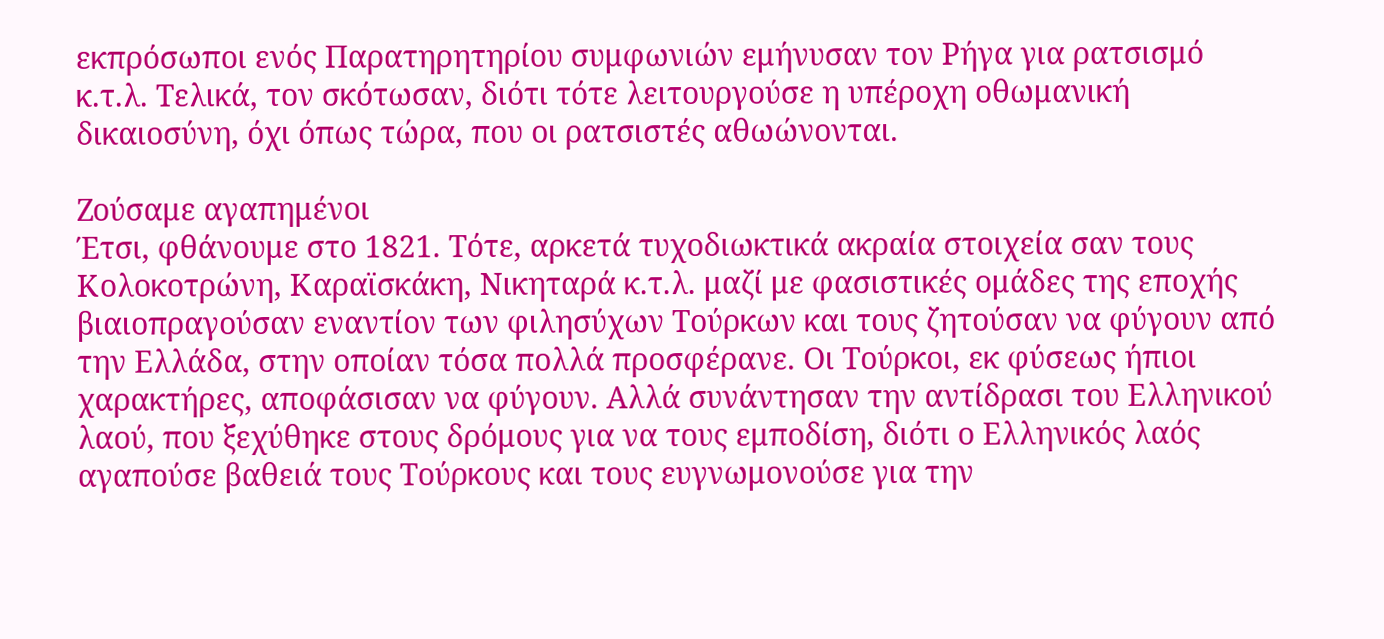εκπρόσωποι ενός Παρατηρητηρίου συμφωνιών εμήνυσαν τον Ρήγα για ρατσισμό κ.τ.λ. Τελικά, τον σκότωσαν, διότι τότε λειτουργούσε η υπέροχη οθωμανική δικαιοσύνη, όχι όπως τώρα, που οι ρατσιστές αθωώνονται.

Ζούσαμε αγαπημένοι
Έτσι, φθάνουμε στο 1821. Τότε, αρκετά τυχοδιωκτικά ακραία στοιχεία σαν τους Κολοκοτρώνη, Καραϊσκάκη, Νικηταρά κ.τ.λ. μαζί με φασιστικές ομάδες της εποχής βιαιοπραγούσαν εναντίον των φιλησύχων Τούρκων και τους ζητούσαν να φύγουν από την Ελλάδα, στην οποίαν τόσα πολλά προσφέρανε. Οι Τούρκοι, εκ φύσεως ήπιοι χαρακτήρες, αποφάσισαν να φύγουν. Αλλά συνάντησαν την αντίδρασι του Ελληνικού λαού, που ξεχύθηκε στους δρόμους για να τους εμποδίση, διότι ο Ελληνικός λαός αγαπούσε βαθειά τους Τούρκους και τους ευγνωμονούσε για την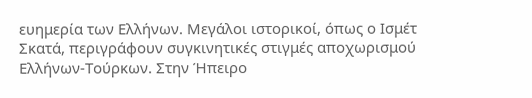ευημερία των Ελλήνων. Μεγάλοι ιστορικοί, όπως ο Ισμέτ Σκατά, περιγράφουν συγκινητικές στιγμές αποχωρισμού Ελλήνων-Τούρκων. Στην Ήπειρο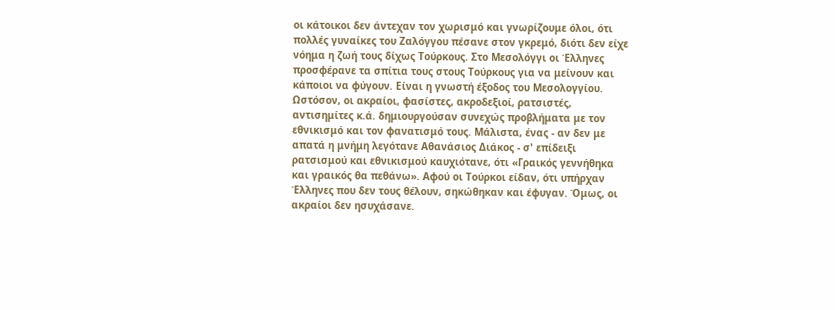οι κάτοικοι δεν άντεχαν τον χωρισμό και γνωρίζουμε όλοι, ότι πολλές γυναίκες του Ζαλόγγου πέσανε στον γκρεμό, διότι δεν είχε νόημα η ζωή τους δίχως Τούρκους. Στο Μεσολόγγι οι Έλληνες προσφέρανε τα σπίτια τους στους Τούρκους για να μείνουν και κάποιοι να φύγουν. Είναι η γνωστή έξοδος του Μεσολογγίου. Ωστόσον, οι ακραίοι, φασίστες, ακροδεξιοί, ρατσιστές, αντισημίτες κ.ά. δημιουργούσαν συνεχώς προβλήματα με τον εθνικισμό και τον φανατισμό τους. Μάλιστα, ένας - αν δεν με απατά η μνήμη λεγότανε Αθανάσιος Διάκος - σ' επίδειξι ρατσισμού και εθνικισμού καυχιότανε, ότι «Γραικός γεννήθηκα και γραικός θα πεθάνω». Αφού οι Τούρκοι είδαν, ότι υπήρχαν Έλληνες που δεν τους θέλουν, σηκώθηκαν και έφυγαν. Όμως, οι ακραίοι δεν ησυχάσανε.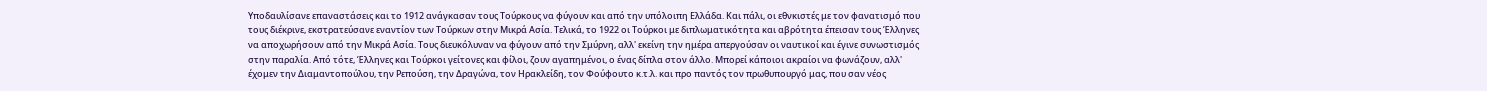Υποδαυλίσανε επαναστάσεις και το 1912 ανάγκασαν τους Τούρκους να φύγουν και από την υπόλοιπη Ελλάδα. Και πάλι, οι εθνκιστές με τον φανατισμό που τους διέκρινε, εκστρατεύσανε εναντίον των Τούρκων στην Μικρά Ασία. Τελικά, το 1922 οι Τούρκοι με διπλωματικότητα και αβρότητα έπεισαν τους Έλληνες να αποχωρήσουν από την Μικρά Ασία. Τους διευκόλυναν να φύγουν από την Σμύρνη, αλλ' εκείνη την ημέρα απεργούσαν οι ναυτικοί και έγινε συνωστισμός στην παραλία. Από τότε, Έλληνες και Τούρκοι γείτονες και φίλοι, ζουν αγαπημένοι, ο ένας δίπλα στον άλλο. Μπορεί κάποιοι ακραίοι να φωνάζουν, αλλ' έχομεν την Διαμαντοπούλου, την Ρεπούση, την Δραγώνα, τον Ηρακλείδη, τον Φούφουτο κ.τ.λ. και προ παντός τον πρωθυπουργό μας, που σαν νέος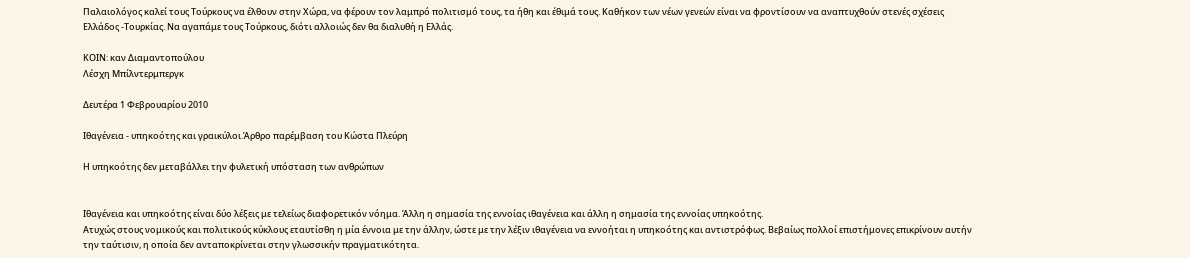Παλαιολόγος καλεί τους Τούρκους να έλθουν στην Χώρα, να φέρουν τον λαμπρό πολιτισμό τους, τα ήθη και έθιμά τους. Καθήκον των νέων γενεών είναι να φροντίσουν να αναπτυχθούν στενές σχέσεις Ελλάδος -Τουρκίας. Να αγαπάμε τους Τούρκους, διότι αλλοιώς δεν θα διαλυθή η Ελλάς.

ΚΟΙΝ: καν Διαμαντοπούλου
Λέσχη Μπίλντερμπεργκ

Δευτέρα 1 Φεβρουαρίου 2010

Ιθαγένεια - υπηκοότης και γραικύλοι.Άρθρο παρέμβαση του Κώστα Πλεύρη

Η υπηκοότης δεν μεταβάλλει την φυλετική υπόσταση των ανθρώπων


Ιθαγένεια και υπηκοότης είναι δύο λέξεις με τελείως διαφορετικόν νόημα. Άλλη η σημασία της εννοίας ιθαγένεια και άλλη η σημασία της εννοίας υπηκοότης.
Ατυχώς στους νομικούς και πολιτικούς κύκλους εταυτίσθη η μία έννοια με την άλλην, ώστε με την λέξιν ιθαγένεια να εννοήται η υπηκοότης και αντιστρόφως. Βεβαίως πολλοί επιστήμονες επικρίνουν αυτήν την ταύτισιν, η οποία δεν ανταποκρίνεται στην γλωσσικήν πραγματικότητα.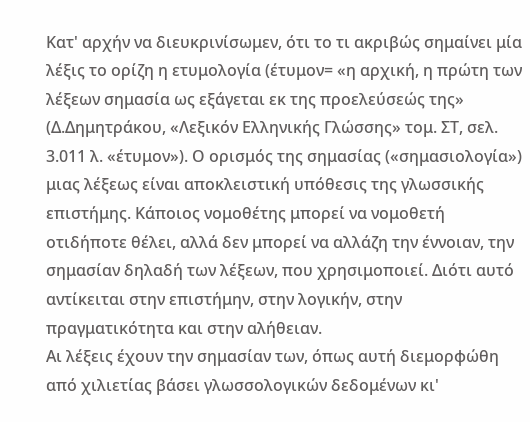Κατ' αρχήν να διευκρινίσωμεν, ότι το τι ακριβώς σημαίνει μία λέξις το ορίζη η ετυμολογία (έτυμον= «η αρχική, η πρώτη των λέξεων σημασία ως εξάγεται εκ της προελεύσεώς της» (Δ.Δημητράκου, «Λεξικόν Ελληνικής Γλώσσης» τομ. ΣΤ, σελ. 3.011 λ. «έτυμον»). Ο ορισμός της σημασίας («σημασιολογία») μιας λέξεως είναι αποκλειστική υπόθεσις της γλωσσικής επιστήμης. Κάποιος νομοθέτης μπορεί να νομοθετή οτιδήποτε θέλει, αλλά δεν μπορεί να αλλάζη την έννοιαν, την σημασίαν δηλαδή των λέξεων, που χρησιμοποιεί. Διότι αυτό αντίκειται στην επιστήμην, στην λογικήν, στην πραγματικότητα και στην αλήθειαν.
Αι λέξεις έχουν την σημασίαν των, όπως αυτή διεμορφώθη από χιλιετίας βάσει γλωσσολογικών δεδομένων κι'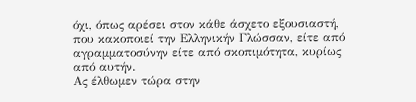όχι, όπως αρέσει στον κάθε άσχετο εξουσιαστή, που κακοποιεί την Ελληνικήν Γλώσσαν, είτε από αγραμματοσύνην είτε από σκοπιμότητα, κυρίως από αυτήν.
Ας έλθωμεν τώρα στην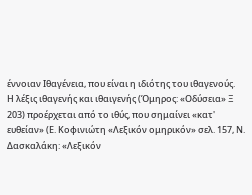έννοιαν Ιθαγένεια, που είναι η ιδιότης του ιθαγενούς.
Η λέξις ιθαγενής και ιθαιγενής (Όμηρος: «Οδύσεια» Ξ 203) προέρχεται από το ιθύς, που σημαίνει «κατ' ευθείαν» (Ε. Κοφινιώτη «Λεξικόν ομηρικόν» σελ. 157, Ν. Δασκαλάκη: «Λεξικόν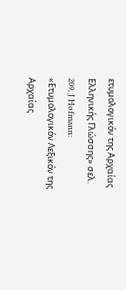ετυμολογικόν της Αρχαίας Ελληνικής Γλώσσης» σελ. 209, J Hofmann: «Ετυμολογικόν Λεξικόν της Αρχαίας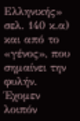Ελληνικής» σελ. 140 κ.α) και από το «γένος», που σημαίνει την φυλήν. Έχομεν λοιπόν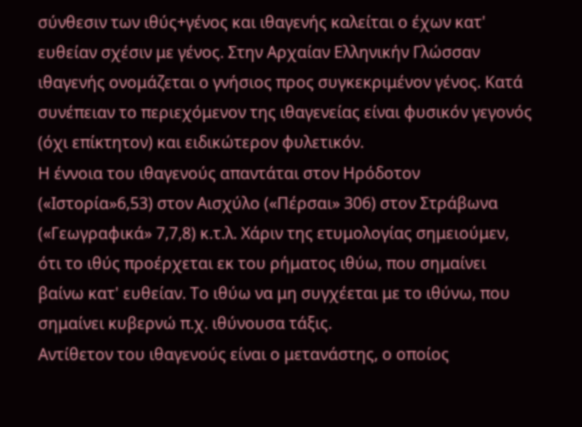σύνθεσιν των ιθύς+γένος και ιθαγενής καλείται ο έχων κατ' ευθείαν σχέσιν με γένος. Στην Αρχαίαν Ελληνικήν Γλώσσαν ιθαγενής ονομάζεται ο γνήσιος προς συγκεκριμένον γένος. Κατά συνέπειαν το περιεχόμενον της ιθαγενείας είναι φυσικόν γεγονός (όχι επίκτητον) και ειδικώτερον φυλετικόν.
Η έννοια του ιθαγενούς απαντάται στον Ηρόδοτον («Ιστορία»6,53) στον Αισχύλο («Πέρσαι» 306) στον Στράβωνα («Γεωγραφικά» 7,7,8) κ.τ.λ. Χάριν της ετυμολογίας σημειούμεν, ότι το ιθύς προέρχεται εκ του ρήματος ιθύω, που σημαίνει βαίνω κατ' ευθείαν. Το ιθύω να μη συγχέεται με το ιθύνω, που σημαίνει κυβερνώ π.χ. ιθύνουσα τάξις.
Αντίθετον του ιθαγενούς είναι ο μετανάστης, ο οποίος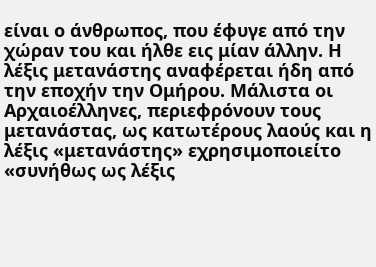είναι ο άνθρωπος, που έφυγε από την χώραν του και ήλθε εις μίαν άλλην. Η λέξις μετανάστης αναφέρεται ήδη από την εποχήν την Ομήρου. Μάλιστα οι Αρχαιοέλληνες, περιεφρόνουν τους μετανάστας, ως κατωτέρους λαούς και η λέξις «μετανάστης» εχρησιμοποιείτο «συνήθως ως λέξις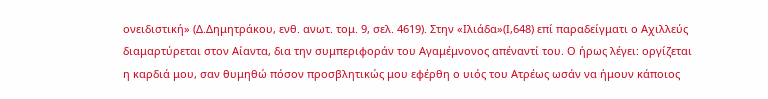ονειδιστική» (Δ.Δημητράκου, ενθ. ανωτ. τομ. 9, σελ. 4619). Στην «Ιλιάδα»(Ι,648) επί παραδείγματι ο Αχιλλεύς διαμαρτύρεται στον Αίαντα, δια την συμπεριφοράν του Αγαμέμνονος απέναντί του. Ο ήρως λέγει: οργίζεται η καρδιά μου, σαν θυμηθώ πόσον προσβλητικώς μου εφέρθη ο υιός του Ατρέως ωσάν να ήμουν κάποιος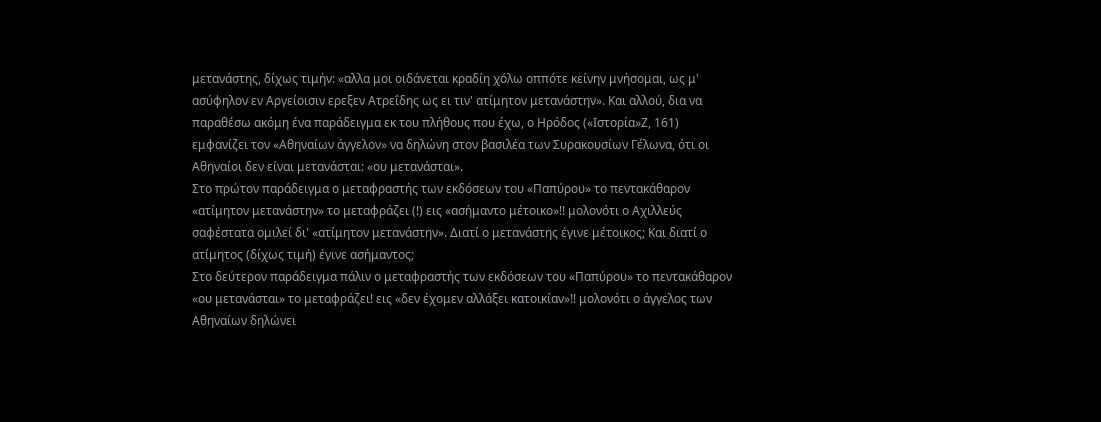μετανάστης, δίχως τιμήν: «αλλα μοι οιδάνεται κραδίη χόλω οππότε κείνην μνήσομαι, ως μ' ασύφηλον εν Αργείοισιν ερεξεν Ατρεΐδης ως ει τιν' ατίμητον μετανάστην». Και αλλού, δια να παραθέσω ακόμη ένα παράδειγμα εκ του πλήθους που έχω, ο Ηρόδος («Ιστορία»Ζ, 161) εμφανίζει τον «Αθηναίων άγγελον» να δηλώνη στον βασιλέα των Συρακουσίων Γέλωνα, ότι οι Αθηναίοι δεν είναι μετανάσται: «ου μετανάσται».
Στο πρώτον παράδειγμα ο μεταφραστής των εκδόσεων του «Παπύρου» το πεντακάθαρον «ατίμητον μετανάστην» το μεταφράζει (!) εις «ασήμαντο μέτοικο»!! μολονότι ο Αχιλλεύς σαφέστατα ομιλεί δι' «ατίμητον μετανάστην». Διατί ο μετανάστης έγινε μέτοικος; Και διατί ο ατίμητος (δίχως τιμή) έγινε ασήμαντος;
Στο δεύτερον παράδειγμα πάλιν ο μεταφραστής των εκδόσεων του «Παπύρου» το πεντακάθαρον «ου μετανάσται» το μεταφράζει! εις «δεν έχομεν αλλάξει κατοικίαν»!! μολονότι ο άγγελος των Αθηναίων δηλώνει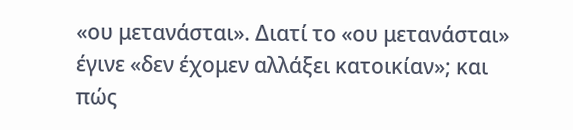«ου μετανάσται». Διατί το «ου μετανάσται» έγινε «δεν έχομεν αλλάξει κατοικίαν»; και πώς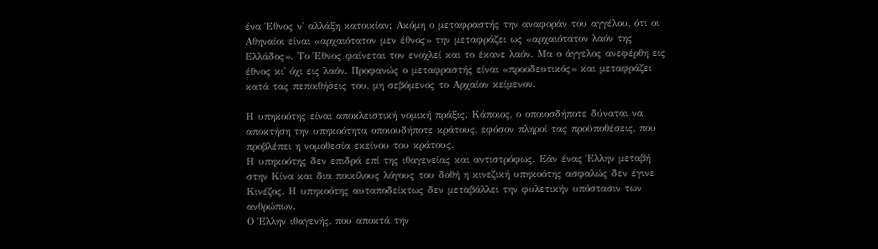ένα Έθνος ν' αλλάξη κατοικίαν; Ακόμη ο μεταφραστής την αναφοράν του αγγέλου, ότι οι Αθηναίοι είναι «αρχαιότατον μεν έθνος» την μεταφράζει ως «αρχαιότατον λαόν της Ελλάδος». Το Έθνος φαίνεται τον ενοχλεί και το έκανε λαόν. Μα ο άγγελος ανεφέρθη εις έθνος κι' όχι εις λαόν. Προφανώς ο μεταφραστής είναι «προοδευτικός» και μεταφράζει κατά τας πεποιθήσεις του, μη σεβόμενος το Αρχαίον κείμενον.

Η υπηκοότης είναι αποκλειστική νομική πράξις. Κάποιος, ο οποιοσδήποτε δύναται να αποκτήση την υπηκοότητα οποιουδήποτε κράτους, εφόσον πληροί τας προϋποθέσεις, που προβλέπει η νομοθεσία εκείνου του κράτους.
Η υπηκοότης δεν επιδρά επί της ιθαγενείας και αντιστρόφως. Εάν ένας Έλλην μεταβή στην Κίνα και δια ποικίλους λόγους του δοθή η κινεζική υπηκοότης ασφαλώς δεν έγινε Κινέζος. Η υπηκοότης αυταποδείκτως δεν μεταβάλλει την φυλετικήν υπόστασιν των ανθρώπων.
Ο Έλλην ιθαγενής, που αποκτά την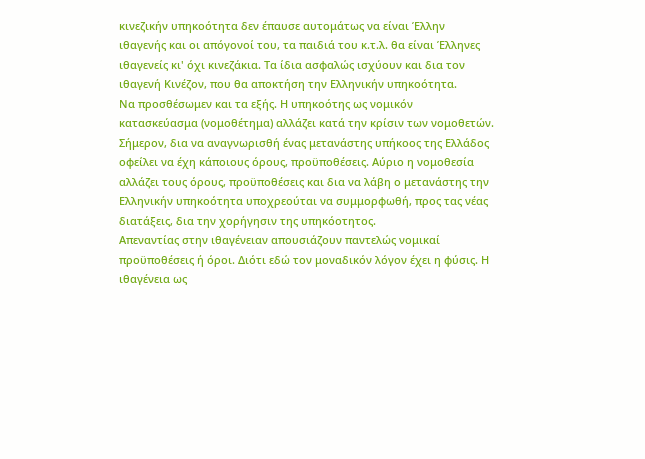κινεζικήν υπηκοότητα δεν έπαυσε αυτομάτως να είναι Έλλην ιθαγενής και οι απόγονοί του, τα παιδιά του κ.τ.λ. θα είναι Έλληνες ιθαγενείς κι' όχι κινεζάκια. Τα ίδια ασφαλώς ισχύουν και δια τον ιθαγενή Κινέζον, που θα αποκτήση την Ελληνικήν υπηκοότητα.
Να προσθέσωμεν και τα εξής. Η υπηκοότης ως νομικόν κατασκεύασμα (νομοθέτημα) αλλάζει κατά την κρίσιν των νομοθετών. Σήμερον, δια να αναγνωρισθή ένας μετανάστης υπήκοος της Ελλάδος οφείλει να έχη κάποιους όρους, προϋποθέσεις. Αύριο η νομοθεσία αλλάζει τους όρους, προϋποθέσεις και δια να λάβη ο μετανάστης την Ελληνικήν υπηκοότητα υποχρεούται να συμμορφωθή, προς τας νέας διατάξεις, δια την χορήγησιν της υπηκόοτητος.
Απεναντίας στην ιθαγένειαν απουσιάζουν παντελώς νομικαί προϋποθέσεις ή όροι. Διότι εδώ τον μοναδικόν λόγον έχει η φύσις. Η ιθαγένεια ως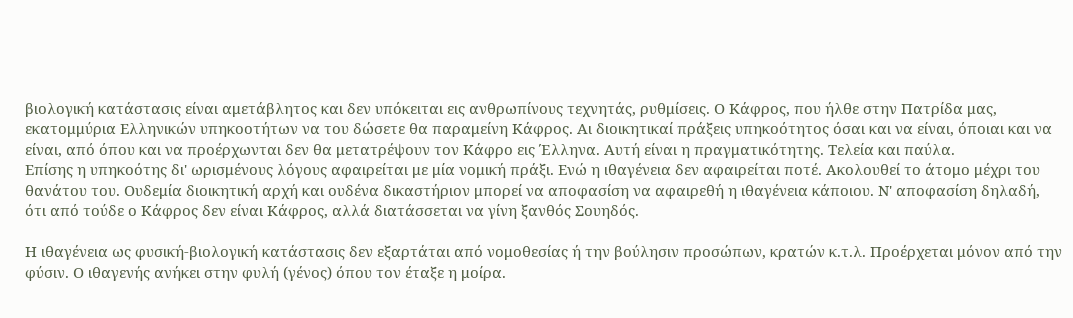βιολογική κατάστασις είναι αμετάβλητος και δεν υπόκειται εις ανθρωπίνους τεχνητάς, ρυθμίσεις. Ο Κάφρος, που ήλθε στην Πατρίδα μας, εκατομμύρια Ελληνικών υπηκοοτήτων να του δώσετε θα παραμείνη Κάφρος. Αι διοικητικαί πράξεις υπηκοότητος όσαι και να είναι, όποιαι και να είναι, από όπου και να προέρχωνται δεν θα μετατρέψουν τον Κάφρο εις Έλληνα. Αυτή είναι η πραγματικότητης. Τελεία και παύλα.
Επίσης η υπηκοότης δι' ωρισμένους λόγους αφαιρείται με μία νομική πράξι. Ενώ η ιθαγένεια δεν αφαιρείται ποτέ. Ακολουθεί το άτομο μέχρι του θανάτου του. Ουδεμία διοικητική αρχή και ουδένα δικαστήριον μπορεί να αποφασίση να αφαιρεθή η ιθαγένεια κάποιου. Ν' αποφασίση δηλαδή, ότι από τούδε ο Κάφρος δεν είναι Κάφρος, αλλά διατάσσεται να γίνη ξανθός Σουηδός.

Η ιθαγένεια ως φυσική-βιολογική κατάστασις δεν εξαρτάται από νομοθεσίας ή την βούλησιν προσώπων, κρατών κ.τ.λ. Προέρχεται μόνον από την φύσιν. Ο ιθαγενής ανήκει στην φυλή (γένος) όπου τον έταξε η μοίρα.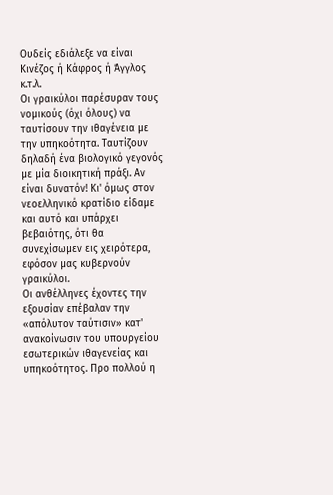Ουδείς εδιάλεξε να είναι Κινέζος ή Κάφρος ή Άγγλος κ.τ.λ.
Οι γραικύλοι παρέσυραν τους νομικούς (όχι όλους) να ταυτίσουν την ιθαγένεια με την υπηκοότητα. Ταυτίζουν δηλαδή ένα βιολογικό γεγονός με μία διοικητική πράξι. Αν είναι δυνατόν! Κι' όμως στον νεοελληνικό κρατίδιο είδαμε και αυτό και υπάρχει βεβαιότης, ότι θα συνεχίσωμεν εις χειρότερα, εφόσον μας κυβερνούν γραικύλοι.
Οι ανθέλληνες έχοντες την εξουσίαν επέβαλαν την «απόλυτον ταύτισιν» κατ' ανακοίνωσιν του υπουργείου εσωτερικών ιθαγενείας και υπηκοότητος. Προ πολλού η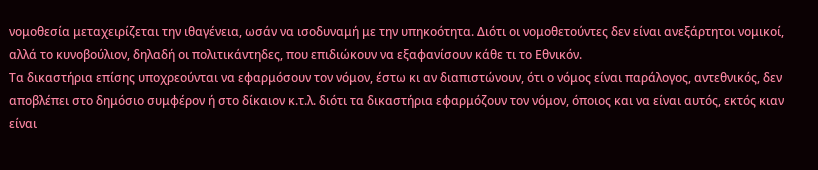νομοθεσία μεταχειρίζεται την ιθαγένεια, ωσάν να ισοδυναμή με την υπηκοότητα. Διότι οι νομοθετούντες δεν είναι ανεξάρτητοι νομικοί, αλλά το κυνοβούλιον, δηλαδή οι πολιτικάντηδες, που επιδιώκουν να εξαφανίσουν κάθε τι το Εθνικόν.
Τα δικαστήρια επίσης υποχρεούνται να εφαρμόσουν τον νόμον, έστω κι αν διαπιστώνουν, ότι ο νόμος είναι παράλογος, αντεθνικός, δεν αποβλέπει στο δημόσιο συμφέρον ή στο δίκαιον κ.τ.λ. διότι τα δικαστήρια εφαρμόζουν τον νόμον, όποιος και να είναι αυτός, εκτός κιαν είναι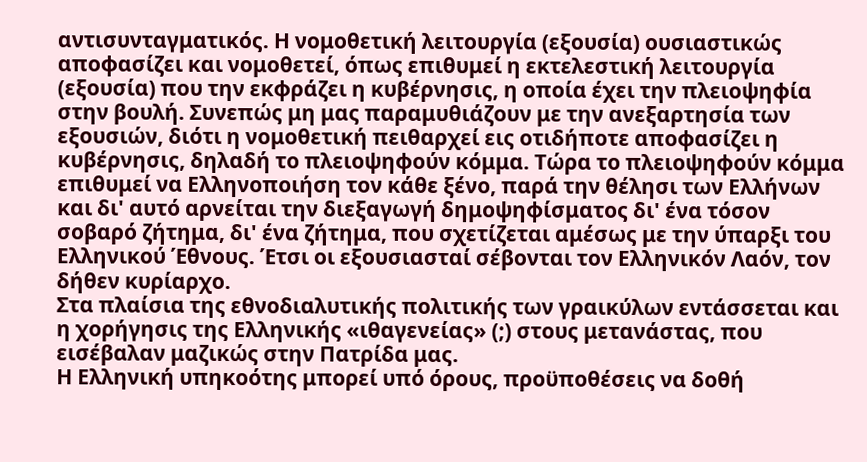αντισυνταγματικός. Η νομοθετική λειτουργία (εξουσία) ουσιαστικώς αποφασίζει και νομοθετεί, όπως επιθυμεί η εκτελεστική λειτουργία (εξουσία) που την εκφράζει η κυβέρνησις, η οποία έχει την πλειοψηφία στην βουλή. Συνεπώς μη μας παραμυθιάζουν με την ανεξαρτησία των εξουσιών, διότι η νομοθετική πειθαρχεί εις οτιδήποτε αποφασίζει η κυβέρνησις, δηλαδή το πλειοψηφούν κόμμα. Τώρα το πλειοψηφούν κόμμα επιθυμεί να Ελληνοποιήση τον κάθε ξένο, παρά την θέλησι των Ελλήνων και δι' αυτό αρνείται την διεξαγωγή δημοψηφίσματος δι' ένα τόσον σοβαρό ζήτημα, δι' ένα ζήτημα, που σχετίζεται αμέσως με την ύπαρξι του Ελληνικού Έθνους. Έτσι οι εξουσιασταί σέβονται τον Ελληνικόν Λαόν, τον δήθεν κυρίαρχο.
Στα πλαίσια της εθνοδιαλυτικής πολιτικής των γραικύλων εντάσσεται και η χορήγησις της Ελληνικής «ιθαγενείας» (;) στους μετανάστας, που εισέβαλαν μαζικώς στην Πατρίδα μας.
Η Ελληνική υπηκοότης μπορεί υπό όρους, προϋποθέσεις να δοθή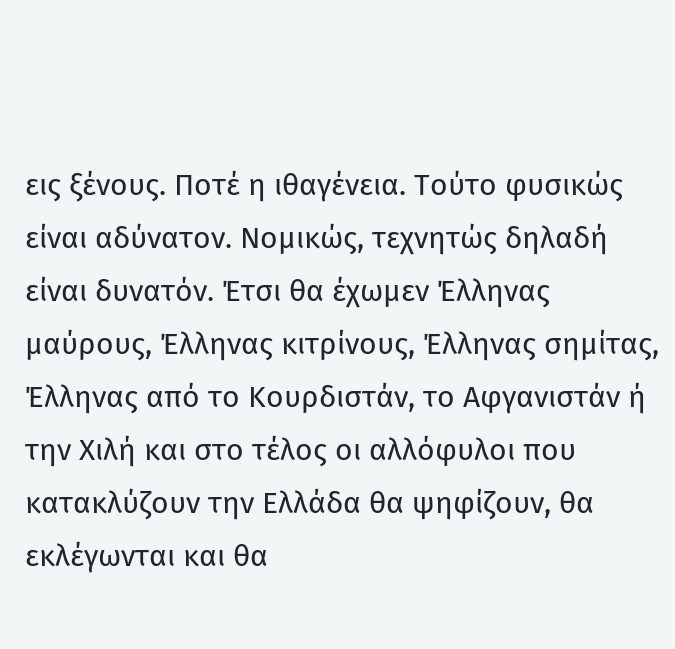εις ξένους. Ποτέ η ιθαγένεια. Τούτο φυσικώς είναι αδύνατον. Νομικώς, τεχνητώς δηλαδή είναι δυνατόν. Έτσι θα έχωμεν Έλληνας μαύρους, Έλληνας κιτρίνους, Έλληνας σημίτας, Έλληνας από το Κουρδιστάν, το Αφγανιστάν ή την Χιλή και στο τέλος οι αλλόφυλοι που κατακλύζουν την Ελλάδα θα ψηφίζουν, θα εκλέγωνται και θα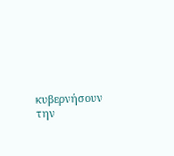κυβερνήσουν την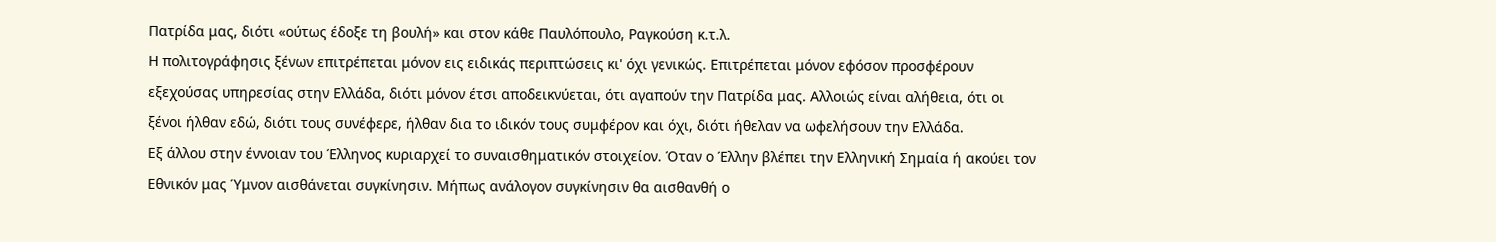Πατρίδα μας, διότι «ούτως έδοξε τη βουλή» και στον κάθε Παυλόπουλο, Ραγκούση κ.τ.λ.
Η πολιτογράφησις ξένων επιτρέπεται μόνον εις ειδικάς περιπτώσεις κι' όχι γενικώς. Επιτρέπεται μόνον εφόσον προσφέρουν εξεχούσας υπηρεσίας στην Ελλάδα, διότι μόνον έτσι αποδεικνύεται, ότι αγαπούν την Πατρίδα μας. Αλλοιώς είναι αλήθεια, ότι οι ξένοι ήλθαν εδώ, διότι τους συνέφερε, ήλθαν δια το ιδικόν τους συμφέρον και όχι, διότι ήθελαν να ωφελήσουν την Ελλάδα.
Εξ άλλου στην έννοιαν του Έλληνος κυριαρχεί το συναισθηματικόν στοιχείον. Όταν ο Έλλην βλέπει την Ελληνική Σημαία ή ακούει τον Εθνικόν μας Ύμνον αισθάνεται συγκίνησιν. Μήπως ανάλογον συγκίνησιν θα αισθανθή ο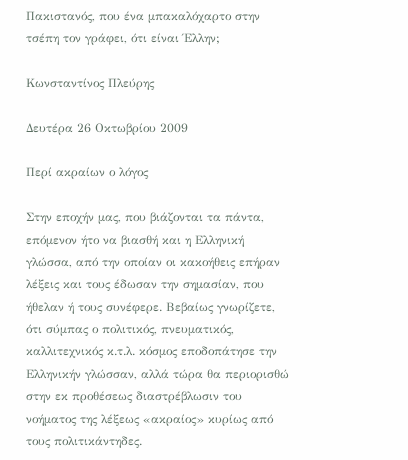Πακιστανός, που ένα μπακαλόχαρτο στην τσέπη τον γράφει, ότι είναι Έλλην;

Κωνσταντίνος Πλεύρης

Δευτέρα 26 Οκτωβρίου 2009

Περί ακραίων ο λόγος

Στην εποχήν μας, που βιάζονται τα πάντα, επόμενον ήτο να βιασθή και η Ελληνική γλώσσα, από την οποίαν οι κακοήθεις επήραν λέξεις και τους έδωσαν την σημασίαν, που ήθελαν ή τους συνέφερε. Βεβαίως γνωρίζετε, ότι σύμπας ο πολιτικός, πνευματικός, καλλιτεχνικός κ.τ.λ. κόσμος εποδοπάτησε την Ελληνικήν γλώσσαν, αλλά τώρα θα περιορισθώ στην εκ προθέσεως διαστρέβλωσιν του νοήματος της λέξεως «ακραίος» κυρίως από τους πολιτικάντηδες.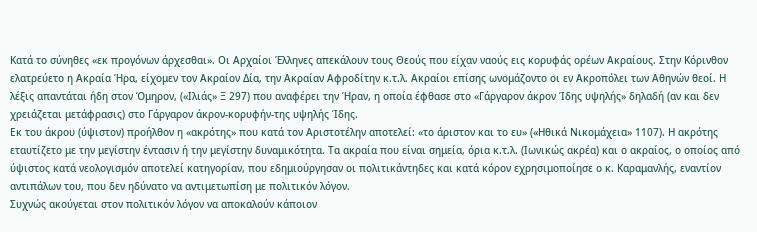Κατά το σύνηθες «εκ προγόνων άρχεσθαι». Οι Αρχαίοι Έλληνες απεκάλουν τους Θεούς που είχαν ναούς εις κορυφάς ορέων Ακραίους. Στην Κόρινθον ελατρεύετο η Ακραία Ήρα, είχομεν τον Ακραίον Δία, την Ακραίαν Αφροδίτην κ.τ.λ. Ακραίοι επίσης ωνομάζοντο οι εν Ακροπόλει των Αθηνών θεοί. Η λέξις απαντάται ήδη στον Όμηρον, («Ιλιάς» Ξ 297) που αναφέρει την Ήραν, η οποία έφθασε στο «Γάργαρον άκρον Ίδης υψηλής» δηλαδή (αν και δεν χρειάζεται μετάφρασις) στο Γάργαρον άκρον-κορυφήν-της υψηλής Ίδης.
Εκ του άκρου (ύψιστον) προήλθον η «ακρότης» που κατά τον Αριστοτέλην αποτελεί: «το άριστον και το ευ» («Ηθικά Νικομάχεια» 1107). Η ακρότης εταυτίζετο με την μεγίστην έντασιν ή την μεγίστην δυναμικότητα. Τα ακραία που είναι σημεία, όρια κ.τ.λ. (Ιωνικώς ακρέα) και ο ακραίος, ο οποίος από ύψιστος κατά νεολογισμόν αποτελεί κατηγορίαν, που εδημιούργησαν οι πολιτικάντηδες και κατά κόρον εχρησιμοποίησε ο κ. Καραμανλής, εναντίον αντιπάλων του, που δεν ηδύνατο να αντιμετωπίση με πολιτικόν λόγον.
Συχνώς ακούγεται στον πολιτικόν λόγον να αποκαλούν κάποιον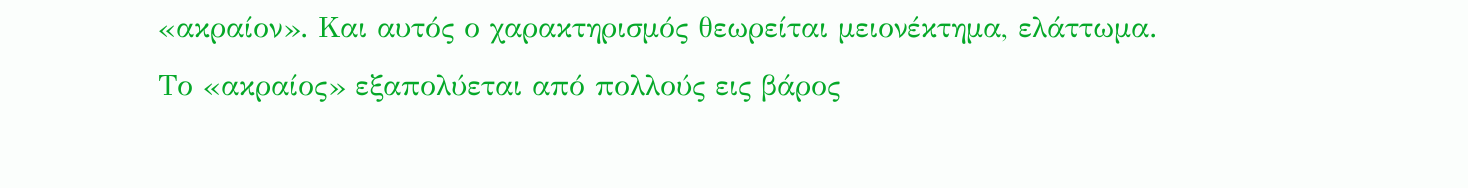«ακραίον». Και αυτός ο χαρακτηρισμός θεωρείται μειονέκτημα, ελάττωμα.
Το «ακραίος» εξαπολύεται από πολλούς εις βάρος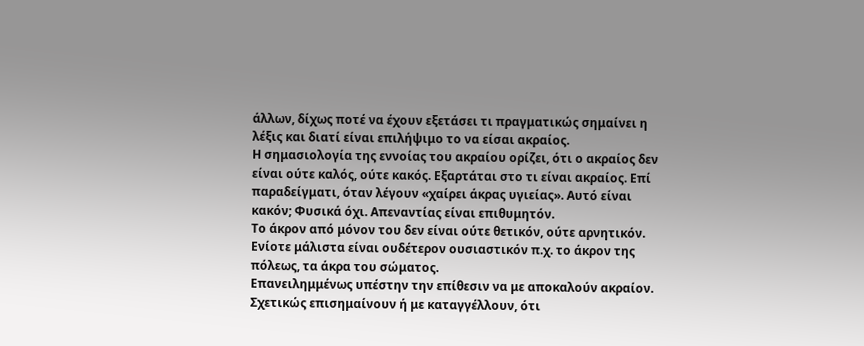άλλων, δίχως ποτέ να έχουν εξετάσει τι πραγματικώς σημαίνει η λέξις και διατί είναι επιλήψιμο το να είσαι ακραίος.
Η σημασιολογία της εννοίας του ακραίου ορίζει, ότι ο ακραίος δεν είναι ούτε καλός, ούτε κακός. Εξαρτάται στο τι είναι ακραίος. Επί παραδείγματι, όταν λέγουν «χαίρει άκρας υγιείας». Αυτό είναι κακόν; Φυσικά όχι. Απεναντίας είναι επιθυμητόν.
Το άκρον από μόνον του δεν είναι ούτε θετικόν, ούτε αρνητικόν. Ενίοτε μάλιστα είναι ουδέτερον ουσιαστικόν π.χ. το άκρον της πόλεως, τα άκρα του σώματος.
Επανειλημμένως υπέστην την επίθεσιν να με αποκαλούν ακραίον. Σχετικώς επισημαίνουν ή με καταγγέλλουν, ότι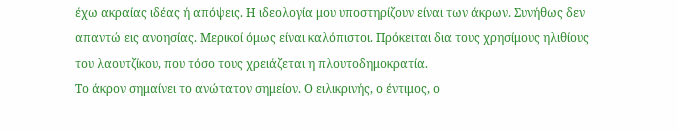έχω ακραίας ιδέας ή απόψεις. Η ιδεολογία μου υποστηρίζουν είναι των άκρων. Συνήθως δεν απαντώ εις ανοησίας. Μερικοί όμως είναι καλόπιστοι. Πρόκειται δια τους χρησίμους ηλιθίους του λαουτζίκου, που τόσο τους χρειάζεται η πλουτοδημοκρατία.
Το άκρον σημαίνει το ανώτατον σημείον. Ο ειλικρινής, ο έντιμος, ο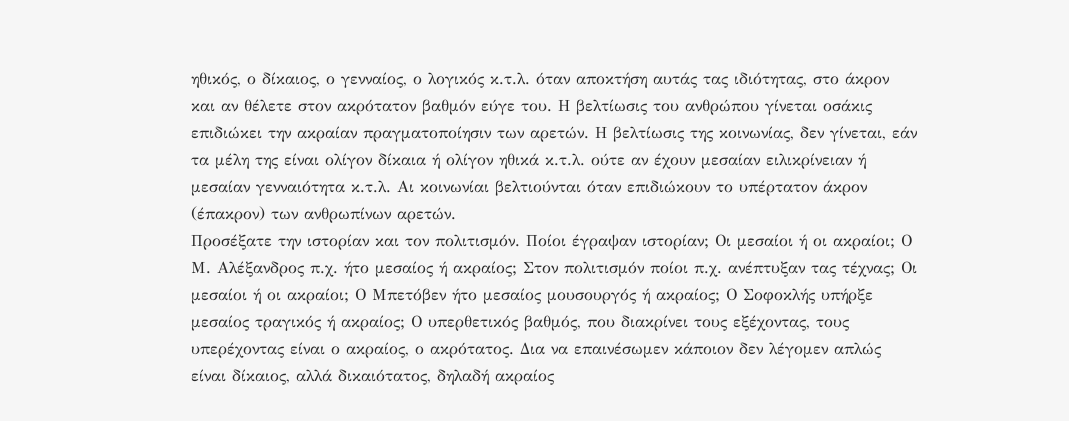ηθικός, ο δίκαιος, ο γενναίος, ο λογικός κ.τ.λ. όταν αποκτήση αυτάς τας ιδιότητας, στο άκρον και αν θέλετε στον ακρότατον βαθμόν εύγε του. Η βελτίωσις του ανθρώπου γίνεται οσάκις επιδιώκει την ακραίαν πραγματοποίησιν των αρετών. Η βελτίωσις της κοινωνίας, δεν γίνεται, εάν τα μέλη της είναι ολίγον δίκαια ή ολίγον ηθικά κ.τ.λ. ούτε αν έχουν μεσαίαν ειλικρίνειαν ή μεσαίαν γενναιότητα κ.τ.λ. Αι κοινωνίαι βελτιούνται όταν επιδιώκουν το υπέρτατον άκρον (έπακρον) των ανθρωπίνων αρετών.
Προσέξατε την ιστορίαν και τον πολιτισμόν. Ποίοι έγραψαν ιστορίαν; Οι μεσαίοι ή οι ακραίοι; Ο Μ. Αλέξανδρος π.χ. ήτο μεσαίος ή ακραίος; Στον πολιτισμόν ποίοι π.χ. ανέπτυξαν τας τέχνας; Οι μεσαίοι ή οι ακραίοι; Ο Μπετόβεν ήτο μεσαίος μουσουργός ή ακραίος; Ο Σοφοκλής υπήρξε μεσαίος τραγικός ή ακραίος; Ο υπερθετικός βαθμός, που διακρίνει τους εξέχοντας, τους υπερέχοντας είναι ο ακραίος, ο ακρότατος. Δια να επαινέσωμεν κάποιον δεν λέγομεν απλώς είναι δίκαιος, αλλά δικαιότατος, δηλαδή ακραίος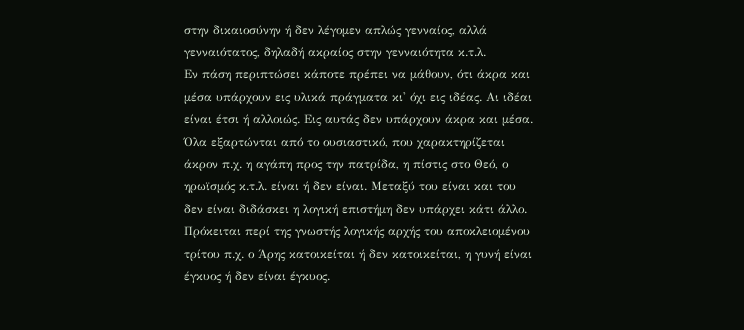στην δικαιοσύνην ή δεν λέγομεν απλώς γενναίος, αλλά γενναιότατος, δηλαδή ακραίος στην γενναιότητα κ.τ.λ.
Εν πάση περιπτώσει κάποτε πρέπει να μάθουν, ότι άκρα και μέσα υπάρχουν εις υλικά πράγματα κι' όχι εις ιδέας. Αι ιδέαι είναι έτσι ή αλλοιώς. Εις αυτάς δεν υπάρχουν άκρα και μέσα. Όλα εξαρτώνται από το ουσιαστικό, που χαρακτηρίζεται άκρον π.χ. η αγάπη προς την πατρίδα, η πίστις στο Θεό, ο ηρωϊσμός κ.τ.λ. είναι ή δεν είναι. Μεταξύ του είναι και του δεν είναι διδάσκει η λογική επιστήμη δεν υπάρχει κάτι άλλο. Πρόκειται περί της γνωστής λογικής αρχής του αποκλειομένου τρίτου π.χ. ο Άρης κατοικείται ή δεν κατοικείται, η γυνή είναι έγκυος ή δεν είναι έγκυος.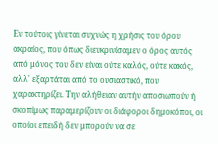Εν τούτοις γίνεται συχνώς η χρήσις του όρου ακραίος, που όπως διευκρινίσαμεν ο όρος αυτός από μόνος του δεν είναι ούτε καλός, ούτε κακός, αλλ' εξαρτάται από το ουσιαστικό, που χαρακτηρίζει. Την αλήθειαν αυτήν αποσιωπούν ή σκοπίμως παραμερίζουν οι διάφοροι δημοκόποι, οι οποίοι επειδή δεν μπορούν να σε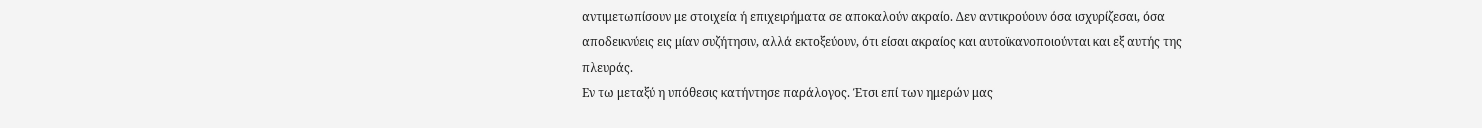αντιμετωπίσουν με στοιχεία ή επιχειρήματα σε αποκαλούν ακραίο. Δεν αντικρούουν όσα ισχυρίζεσαι, όσα αποδεικνύεις εις μίαν συζήτησιν, αλλά εκτοξεύουν, ότι είσαι ακραίος και αυτοϊκανοποιούνται και εξ αυτής της πλευράς.
Εν τω μεταξύ η υπόθεσις κατήντησε παράλογος. Έτσι επί των ημερών μας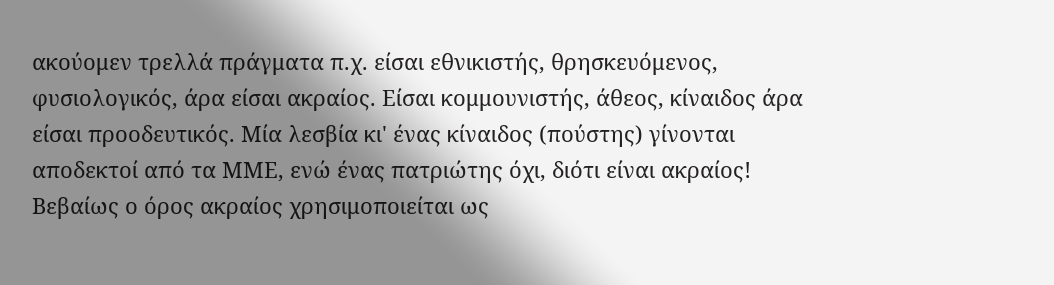ακούομεν τρελλά πράγματα π.χ. είσαι εθνικιστής, θρησκευόμενος, φυσιολογικός, άρα είσαι ακραίος. Είσαι κομμουνιστής, άθεος, κίναιδος άρα είσαι προοδευτικός. Μία λεσβία κι' ένας κίναιδος (πούστης) γίνονται αποδεκτοί από τα ΜΜΕ, ενώ ένας πατριώτης όχι, διότι είναι ακραίος!
Βεβαίως ο όρος ακραίος χρησιμοποιείται ως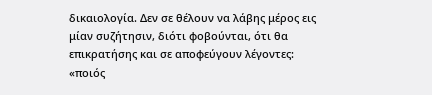δικαιολογία. Δεν σε θέλουν να λάβης μέρος εις μίαν συζήτησιν, διότι φοβούνται, ότι θα επικρατήσης και σε αποφεύγουν λέγοντες: «ποιός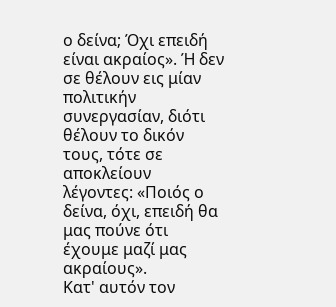ο δείνα; Όχι επειδή είναι ακραίος». Ή δεν σε θέλουν εις μίαν πολιτικήν συνεργασίαν, διότι θέλουν το δικόν τους, τότε σε αποκλείουν λέγοντες: «Ποιός ο δείνα, όχι, επειδή θα μας πούνε ότι έχουμε μαζί μας ακραίους».
Κατ' αυτόν τον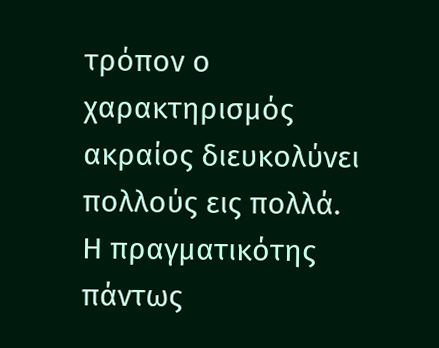τρόπον ο χαρακτηρισμός ακραίος διευκολύνει πολλούς εις πολλά.
Η πραγματικότης πάντως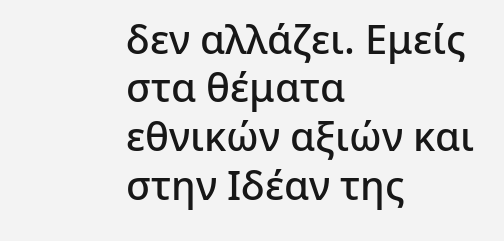δεν αλλάζει. Εμείς στα θέματα εθνικών αξιών και στην Ιδέαν της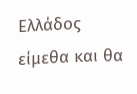Ελλάδος είμεθα και θα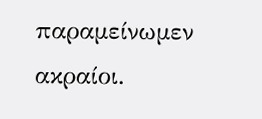παραμείνωμεν ακραίοι.